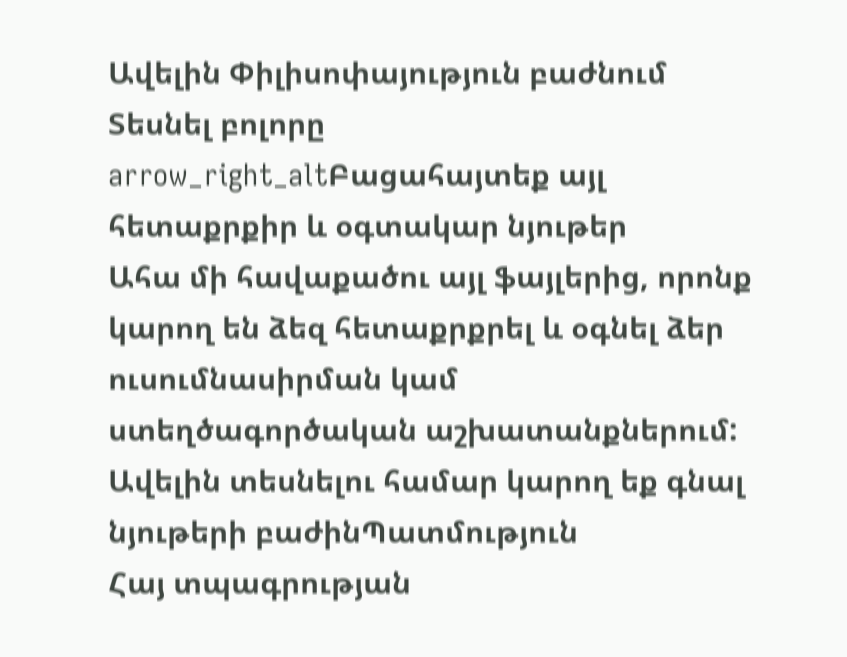Ավելին Փիլիսոփայություն բաժնում
Տեսնել բոլորը arrow_right_altԲացահայտեք այլ հետաքրքիր և օգտակար նյութեր
Ահա մի հավաքածու այլ ֆայլերից, որոնք կարող են ձեզ հետաքրքրել և օգնել ձեր ուսումնասիրման կամ ստեղծագործական աշխատանքներում: Ավելին տեսնելու համար կարող եք գնալ նյութերի բաժինՊատմություն
Հայ տպագրության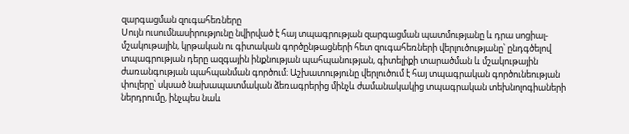զարգացման զուգահեռները
Սույն ուսումնասիրությունը նվիրված է հայ տպագրության զարգացման պատմությանը և դրա սոցիալ-մշակութային, կրթական ու գիտական գործընթացների հետ զուգահեռների վերլուծությանը՝ ընդգծելով տպագրության դերը ազգային ինքնության պահպանության, գիտելիքի տարածման և մշակութային ժառանգության պահպանման գործում։ Աշխատությունը վերլուծում է հայ տպագրական գործունեության փուլերը՝ սկսած նախապատմական ձեռագրերից մինչև ժամանակակից տպագրական տեխնոլոգիաների ներդրումը, ինչպես նաև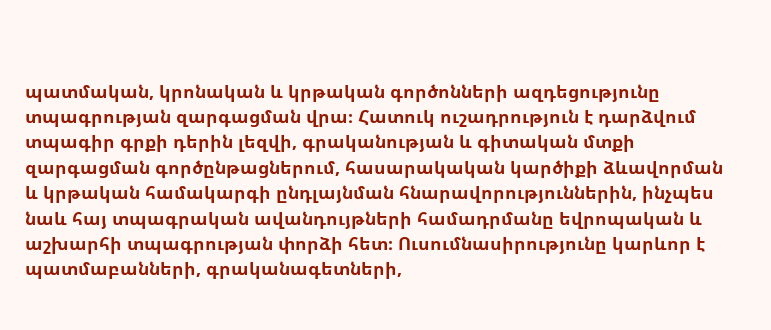պատմական, կրոնական և կրթական գործոնների ազդեցությունը տպագրության զարգացման վրա։ Հատուկ ուշադրություն է դարձվում տպագիր գրքի դերին լեզվի, գրականության և գիտական մտքի զարգացման գործընթացներում, հասարակական կարծիքի ձևավորման և կրթական համակարգի ընդլայնման հնարավորություններին, ինչպես նաև հայ տպագրական ավանդույթների համադրմանը եվրոպական և աշխարհի տպագրության փորձի հետ։ Ուսումնասիրությունը կարևոր է պատմաբանների, գրականագետների,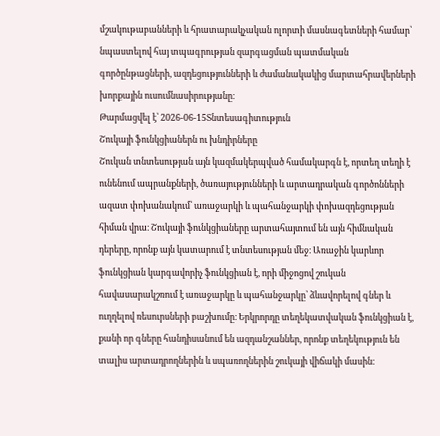մշակութաբանների և հրատարակչական ոլորտի մասնագետների համար՝ նպաստելով հայ տպագրության զարգացման պատմական գործընթացների, ազդեցությունների և ժամանակակից մարտահրավերների խորքային ուսումնասիրությանը։
Թարմացվել է՝ 2026-06-15Տնտեսագիտություն
Շուկայի ֆունկցիաներն ու խնդիրները
Շուկան տնտեսության այն կազմակերպված համակարգն է, որտեղ տեղի է ունենում ապրանքների, ծառայությունների և արտադրական գործոնների ազատ փոխանակում՝ առաջարկի և պահանջարկի փոխազդեցության հիման վրա։ Շուկայի ֆունկցիաները արտահայտում են այն հիմնական դերերը, որոնք այն կատարում է տնտեսության մեջ։ Առաջին կարևոր ֆունկցիան կարգավորիչ ֆունկցիան է, որի միջոցով շուկան հավասարակշռում է առաջարկը և պահանջարկը՝ ձևավորելով գներ և ուղղելով ռեսուրսների բաշխումը։ Երկրորդը տեղեկատվական ֆունկցիան է, քանի որ գները հանդիսանում են ազդանշաններ, որոնք տեղեկություն են տալիս արտադրողներին և սպառողներին շուկայի վիճակի մասին։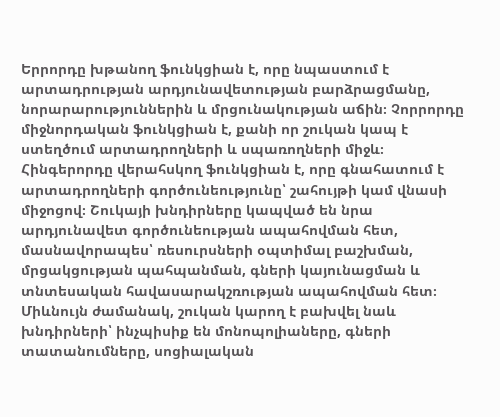Երրորդը խթանող ֆունկցիան է, որը նպաստում է արտադրության արդյունավետության բարձրացմանը, նորարարություններին և մրցունակության աճին։ Չորրորդը միջնորդական ֆունկցիան է, քանի որ շուկան կապ է ստեղծում արտադրողների և սպառողների միջև։ Հինգերորդը վերահսկող ֆունկցիան է, որը գնահատում է արտադրողների գործունեությունը՝ շահույթի կամ վնասի միջոցով։ Շուկայի խնդիրները կապված են նրա արդյունավետ գործունեության ապահովման հետ, մասնավորապես՝ ռեսուրսների օպտիմալ բաշխման, մրցակցության պահպանման, գների կայունացման և տնտեսական հավասարակշռության ապահովման հետ։ Միևնույն ժամանակ, շուկան կարող է բախվել նաև խնդիրների՝ ինչպիսիք են մոնոպոլիաները, գների տատանումները, սոցիալական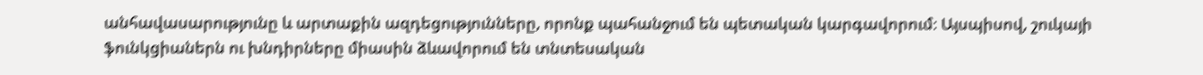անհավասարությունը և արտաքին ազդեցությունները, որոնք պահանջում են պետական կարգավորում։ Այսպիսով, շուկայի ֆունկցիաներն ու խնդիրները միասին ձևավորում են տնտեսական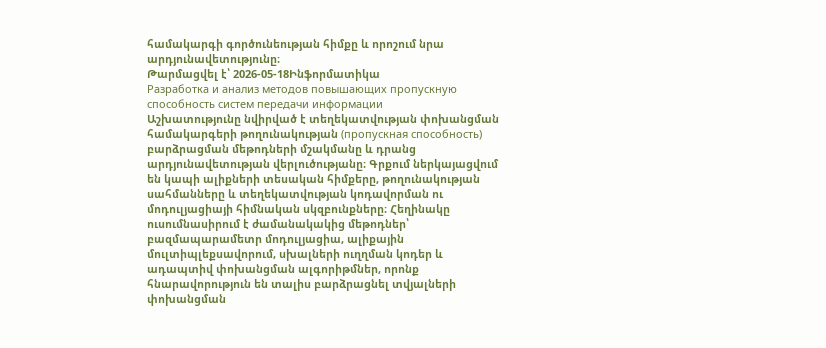համակարգի գործունեության հիմքը և որոշում նրա արդյունավետությունը։
Թարմացվել է՝ 2026-05-18Ինֆորմատիկա
Разработка и анализ методов повышающих пропускную способность систем передачи информации
Աշխատությունը նվիրված է տեղեկատվության փոխանցման համակարգերի թողունակության (пропускная способность) բարձրացման մեթոդների մշակմանը և դրանց արդյունավետության վերլուծությանը։ Գրքում ներկայացվում են կապի ալիքների տեսական հիմքերը, թողունակության սահմանները և տեղեկատվության կոդավորման ու մոդուլյացիայի հիմնական սկզբունքները։ Հեղինակը ուսումնասիրում է ժամանակակից մեթոդներ՝ բազմապարամետր մոդուլյացիա, ալիքային մուլտիպլեքսավորում, սխալների ուղղման կոդեր և ադապտիվ փոխանցման ալգորիթմներ, որոնք հնարավորություն են տալիս բարձրացնել տվյալների փոխանցման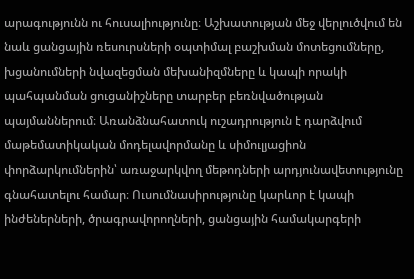արագությունն ու հուսալիությունը։ Աշխատության մեջ վերլուծվում են նաև ցանցային ռեսուրսների օպտիմալ բաշխման մոտեցումները, խցանումների նվազեցման մեխանիզմները և կապի որակի պահպանման ցուցանիշները տարբեր բեռնվածության պայմաններում։ Առանձնահատուկ ուշադրություն է դարձվում մաթեմատիկական մոդելավորմանը և սիմուլյացիոն փորձարկումներին՝ առաջարկվող մեթոդների արդյունավետությունը գնահատելու համար։ Ուսումնասիրությունը կարևոր է կապի ինժեներների, ծրագրավորողների, ցանցային համակարգերի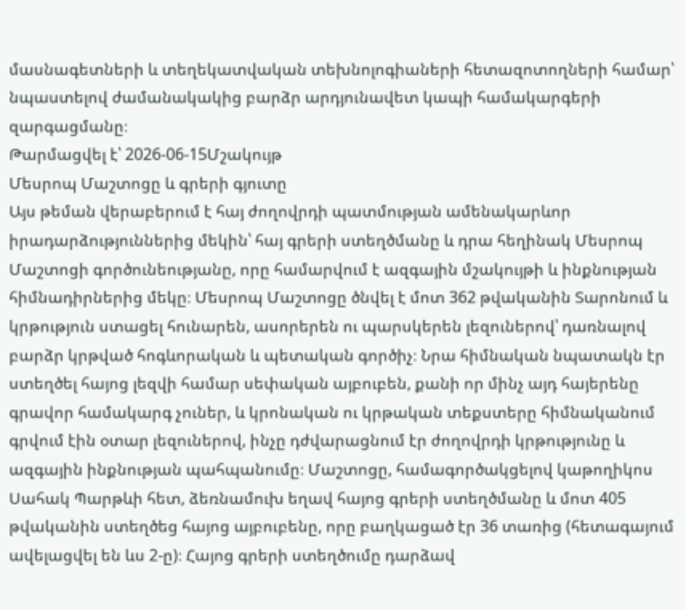մասնագետների և տեղեկատվական տեխնոլոգիաների հետազոտողների համար՝ նպաստելով ժամանակակից բարձր արդյունավետ կապի համակարգերի զարգացմանը։
Թարմացվել է՝ 2026-06-15Մշակույթ
Մեսրոպ Մաշտոցը և գրերի գյուտը
Այս թեման վերաբերում է հայ ժողովրդի պատմության ամենակարևոր իրադարձություններից մեկին՝ հայ գրերի ստեղծմանը և դրա հեղինակ Մեսրոպ Մաշտոցի գործունեությանը, որը համարվում է ազգային մշակույթի և ինքնության հիմնադիրներից մեկը։ Մեսրոպ Մաշտոցը ծնվել է մոտ 362 թվականին Տարոնում և կրթություն ստացել հունարեն, ասորերեն ու պարսկերեն լեզուներով՝ դառնալով բարձր կրթված հոգևորական և պետական գործիչ։ Նրա հիմնական նպատակն էր ստեղծել հայոց լեզվի համար սեփական այբուբեն, քանի որ մինչ այդ հայերենը գրավոր համակարգ չուներ, և կրոնական ու կրթական տեքստերը հիմնականում գրվում էին օտար լեզուներով, ինչը դժվարացնում էր ժողովրդի կրթությունը և ազգային ինքնության պահպանումը։ Մաշտոցը, համագործակցելով կաթողիկոս Սահակ Պարթևի հետ, ձեռնամուխ եղավ հայոց գրերի ստեղծմանը և մոտ 405 թվականին ստեղծեց հայոց այբուբենը, որը բաղկացած էր 36 տառից (հետագայում ավելացվել են ևս 2-ը)։ Հայոց գրերի ստեղծումը դարձավ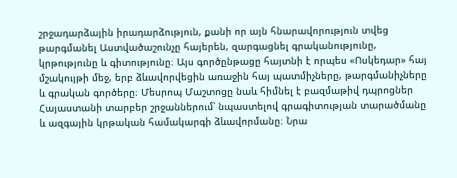շրջադարձային իրադարձություն, քանի որ այն հնարավորություն տվեց թարգմանել Աստվածաշունչը հայերեն, զարգացնել գրականությունը, կրթությունը և գիտությունը։ Այս գործընթացը հայտնի է որպես «Ոսկեդար» հայ մշակույթի մեջ, երբ ձևավորվեցին առաջին հայ պատմիչները, թարգմանիչները և գրական գործերը։ Մեսրոպ Մաշտոցը նաև հիմնել է բազմաթիվ դպրոցներ Հայաստանի տարբեր շրջաններում՝ նպաստելով գրագիտության տարածմանը և ազգային կրթական համակարգի ձևավորմանը։ Նրա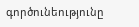գործունեությունը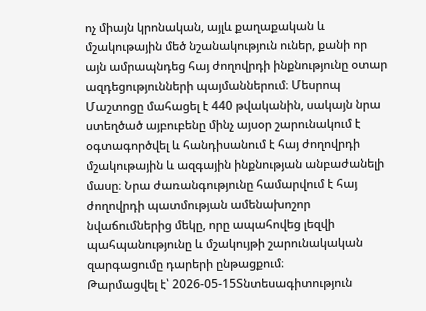ոչ միայն կրոնական, այլև քաղաքական և մշակութային մեծ նշանակություն ուներ, քանի որ այն ամրապնդեց հայ ժողովրդի ինքնությունը օտար ազդեցությունների պայմաններում։ Մեսրոպ Մաշտոցը մահացել է 440 թվականին, սակայն նրա ստեղծած այբուբենը մինչ այսօր շարունակում է օգտագործվել և հանդիսանում է հայ ժողովրդի մշակութային և ազգային ինքնության անբաժանելի մասը։ Նրա ժառանգությունը համարվում է հայ ժողովրդի պատմության ամենախոշոր նվաճումներից մեկը, որը ապահովեց լեզվի պահպանությունը և մշակույթի շարունակական զարգացումը դարերի ընթացքում։
Թարմացվել է՝ 2026-05-15Տնտեսագիտություն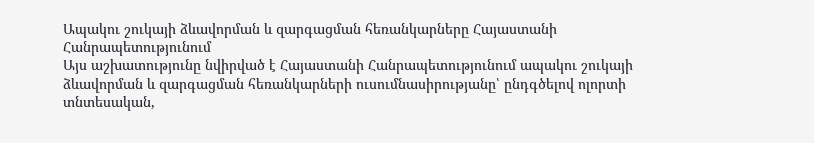Ապակու շուկայի ձևավորման և զարգացման հեռանկարները Հայաստանի Հանրապետությունում
Այս աշխատությունը նվիրված է Հայաստանի Հանրապետությունում ապակու շուկայի ձևավորման և զարգացման հեռանկարների ուսումնասիրությանը՝ ընդգծելով ոլորտի տնտեսական,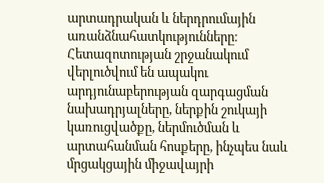արտադրական և ներդրումային առանձնահատկությունները։ Հետազոտության շրջանակում վերլուծվում են ապակու արդյունաբերության զարգացման նախադրյալները, ներքին շուկայի կառուցվածքը, ներմուծման և արտահանման հոսքերը, ինչպես նաև մրցակցային միջավայրի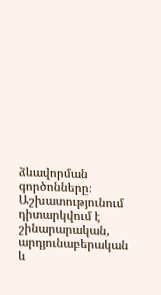ձևավորման գործոնները։ Աշխատությունում դիտարկվում է շինարարական, արդյունաբերական և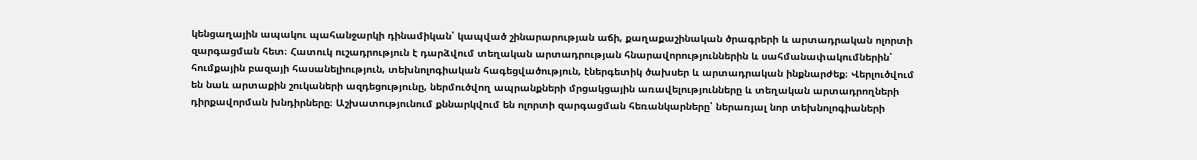կենցաղային ապակու պահանջարկի դինամիկան՝ կապված շինարարության աճի, քաղաքաշինական ծրագրերի և արտադրական ոլորտի զարգացման հետ։ Հատուկ ուշադրություն է դարձվում տեղական արտադրության հնարավորություններին և սահմանափակումներին՝ հումքային բազայի հասանելիություն, տեխնոլոգիական հագեցվածություն, էներգետիկ ծախսեր և արտադրական ինքնարժեք։ Վերլուծվում են նաև արտաքին շուկաների ազդեցությունը, ներմուծվող ապրանքների մրցակցային առավելությունները և տեղական արտադրողների դիրքավորման խնդիրները։ Աշխատությունում քննարկվում են ոլորտի զարգացման հեռանկարները՝ ներառյալ նոր տեխնոլոգիաների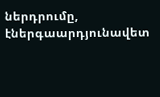ներդրումը, էներգաարդյունավետ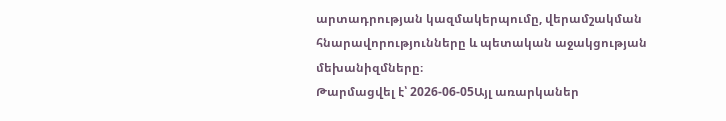արտադրության կազմակերպումը, վերամշակման հնարավորությունները և պետական աջակցության մեխանիզմները։
Թարմացվել է՝ 2026-06-05Այլ առարկաներ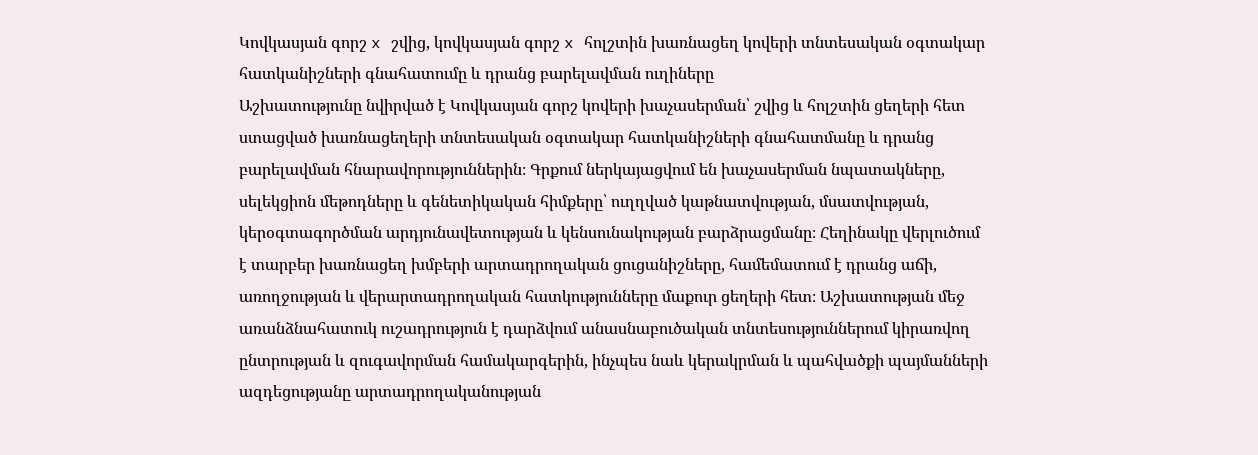Կովկասյան գորշ x շվից, կովկասյան գորշ x հոլշտին խառնացեղ կովերի տնտեսական օգտակար հատկանիշների գնահատումը և դրանց բարելավման ուղիները
Աշխատությունը նվիրված է Կովկասյան գորշ կովերի խաչասերման՝ շվից և հոլշտին ցեղերի հետ ստացված խառնացեղերի տնտեսական օգտակար հատկանիշների գնահատմանը և դրանց բարելավման հնարավորություններին։ Գրքում ներկայացվում են խաչասերման նպատակները, սելեկցիոն մեթոդները և գենետիկական հիմքերը՝ ուղղված կաթնատվության, մսատվության, կերօգտագործման արդյունավետության և կենսունակության բարձրացմանը։ Հեղինակը վերլուծում է տարբեր խառնացեղ խմբերի արտադրողական ցուցանիշները, համեմատում է դրանց աճի, առողջության և վերարտադրողական հատկությունները մաքուր ցեղերի հետ։ Աշխատության մեջ առանձնահատուկ ուշադրություն է դարձվում անասնաբուծական տնտեսություններում կիրառվող ընտրության և զուգավորման համակարգերին, ինչպես նաև կերակրման և պահվածքի պայմանների ազդեցությանը արտադրողականության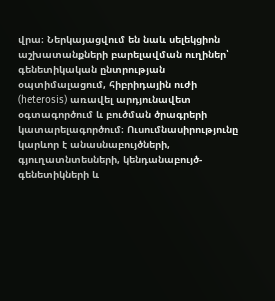վրա։ Ներկայացվում են նաև սելեկցիոն աշխատանքների բարելավման ուղիներ՝ գենետիկական ընտրության օպտիմալացում, հիբրիդային ուժի (heterosis) առավել արդյունավետ օգտագործում և բուծման ծրագրերի կատարելագործում։ Ուսումնասիրությունը կարևոր է անասնաբույծների, գյուղատնտեսների, կենդանաբույծ-գենետիկների և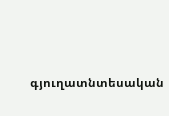գյուղատնտեսական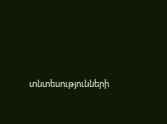տնտեսությունների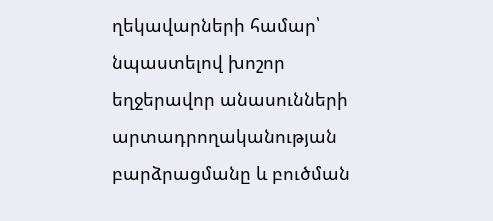ղեկավարների համար՝ նպաստելով խոշոր եղջերավոր անասունների արտադրողականության բարձրացմանը և բուծման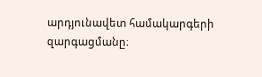արդյունավետ համակարգերի զարգացմանը։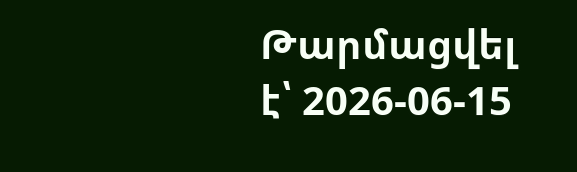Թարմացվել է՝ 2026-06-15